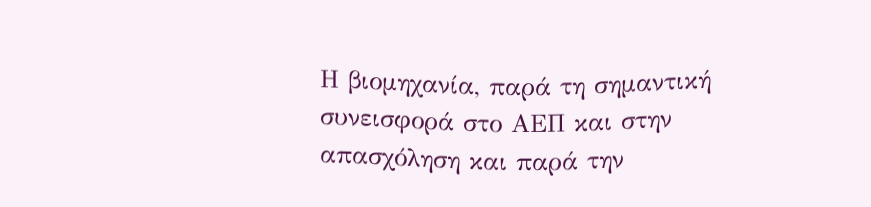Η βιομηχανία, παρά τη σημαντική συνεισφορά στο ΑΕΠ και στην απασχόληση και παρά την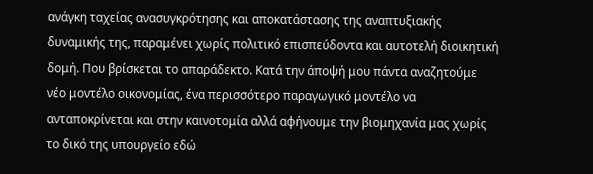ανάγκη ταχείας ανασυγκρότησης και αποκατάστασης της αναπτυξιακής δυναμικής της, παραμένει χωρίς πολιτικό επισπεύδοντα και αυτοτελή διοικητική δομή. Που βρίσκεται το απαράδεκτο. Κατά την άποψή μου πάντα αναζητούμε νέο μοντέλο οικονομίας, ένα περισσότερο παραγωγικό μοντέλο να ανταποκρίνεται και στην καινοτομία αλλά αφήνουμε την βιομηχανία μας χωρίς το δικό της υπουργείο εδώ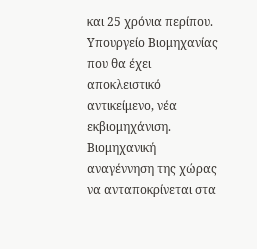και 25 χρόνια περίπου.
Υπουργείο Βιομηχανίας που θα έχει αποκλειστικό αντικείμενο, νέα εκβιομηχάνιση. Βιομηχανική αναγέννηση της χώρας να ανταποκρίνεται στα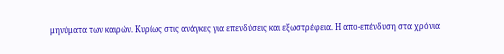μηνύματα των καιρών. Κυρίως στις ανάγκες για επενδύσεις και εξωστρέφεια. Η απο-επένδυση στα χρόνια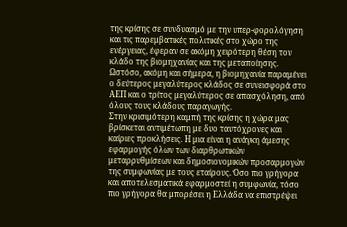της κρίσης σε συνδυασμό με την υπερ-φορολόγηση και τις παρεμβατικές πολιτικές στο χώρο της ενέργειας, έφεραν σε ακόμη χειρότερη θέση τον κλάδο της βιομηχανίας και της μεταποίησης. Ωστόσο, ακόμη και σήμερα, η βιομηχανία παραμένει ο δεύτερος μεγαλύτερος κλάδος σε συνεισφορά στο ΑΕΠ και ο τρίτος μεγαλύτερος σε απασχόληση, από όλους τους κλάδους παραγωγής.
Στην κρισιμότερη καμπή της κρίσης η χώρα μας βρίσκεται αντιμέτωπη με δυο ταυτόχρονες και καίριες προκλήσεις. Η μια είναι η ανάγκη άμεσης εφαρμογής όλων των διαρθρωτικών μεταρρυθμίσεων και δημοσιονομικών προσαρμογών της συμφωνίας με τους εταίρους. Όσο πιο γρήγορα και αποτελεσματικά εφαρμοστεί η συμφωνία, τόσο πιο γρήγορα θα μπορέσει η Ελλάδα να επιστρέψει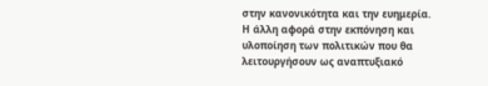στην κανονικότητα και την ευημερία.
Η άλλη αφορά στην εκπόνηση και υλοποίηση των πολιτικών που θα λειτουργήσουν ως αναπτυξιακό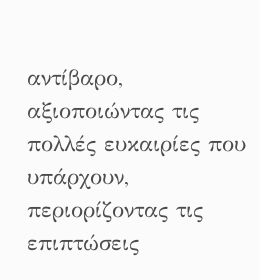αντίβαρο, αξιοποιώντας τις πολλές ευκαιρίες που υπάρχουν, περιορίζοντας τις επιπτώσεις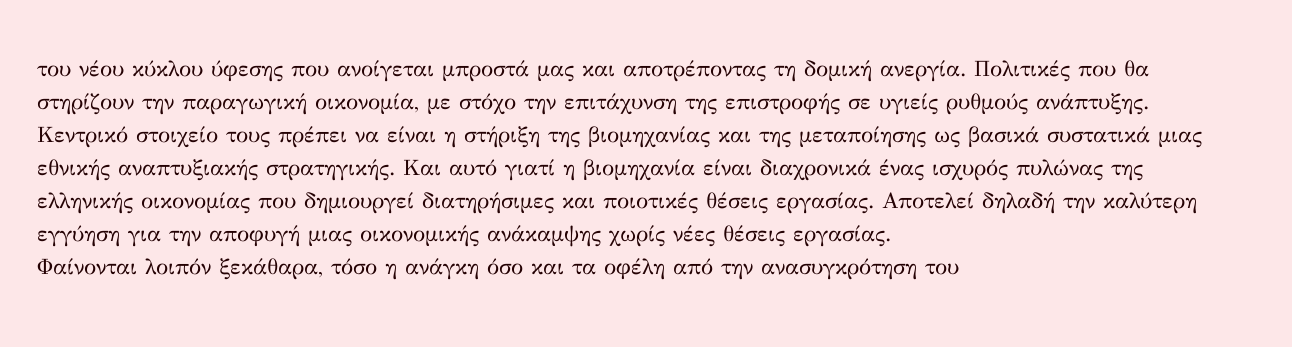του νέου κύκλου ύφεσης που ανοίγεται μπροστά μας και αποτρέποντας τη δομική ανεργία. Πολιτικές που θα στηρίζουν την παραγωγική οικονομία, με στόχο την επιτάχυνση της επιστροφής σε υγιείς ρυθμούς ανάπτυξης.
Κεντρικό στοιχείο τους πρέπει να είναι η στήριξη της βιομηχανίας και της μεταποίησης ως βασικά συστατικά μιας εθνικής αναπτυξιακής στρατηγικής. Και αυτό γιατί η βιομηχανία είναι διαχρονικά ένας ισχυρός πυλώνας της ελληνικής οικονομίας που δημιουργεί διατηρήσιμες και ποιοτικές θέσεις εργασίας. Αποτελεί δηλαδή την καλύτερη εγγύηση για την αποφυγή μιας οικονομικής ανάκαμψης χωρίς νέες θέσεις εργασίας.
Φαίνονται λοιπόν ξεκάθαρα, τόσο η ανάγκη όσο και τα οφέλη από την ανασυγκρότηση του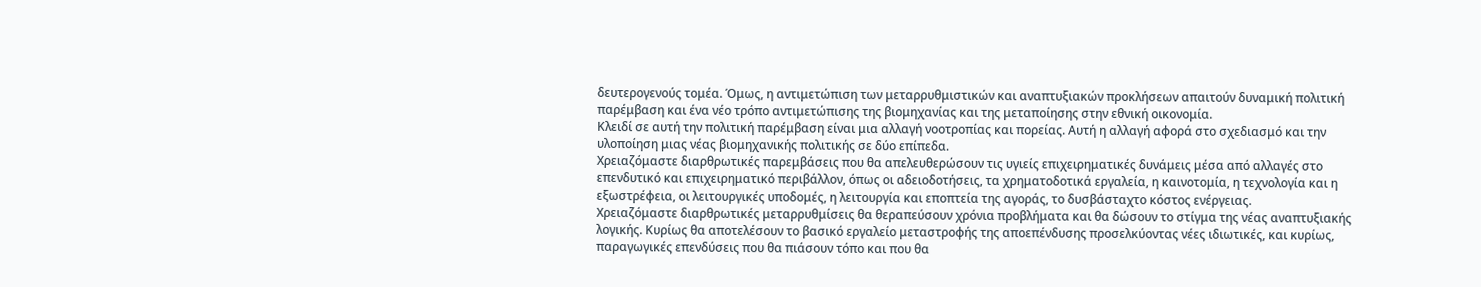δευτερογενούς τομέα. Όμως, η αντιμετώπιση των μεταρρυθμιστικών και αναπτυξιακών προκλήσεων απαιτούν δυναμική πολιτική παρέμβαση και ένα νέο τρόπο αντιμετώπισης της βιομηχανίας και της μεταποίησης στην εθνική οικονομία.
Κλειδί σε αυτή την πολιτική παρέμβαση είναι μια αλλαγή νοοτροπίας και πορείας. Αυτή η αλλαγή αφορά στο σχεδιασμό και την υλοποίηση μιας νέας βιομηχανικής πολιτικής σε δύο επίπεδα.
Χρειαζόμαστε διαρθρωτικές παρεμβάσεις που θα απελευθερώσουν τις υγιείς επιχειρηματικές δυνάμεις μέσα από αλλαγές στο επενδυτικό και επιχειρηματικό περιβάλλον, όπως οι αδειοδοτήσεις, τα χρηματοδοτικά εργαλεία, η καινοτομία, η τεχνολογία και η εξωστρέφεια, οι λειτουργικές υποδομές, η λειτουργία και εποπτεία της αγοράς, το δυσβάσταχτο κόστος ενέργειας.
Χρειαζόμαστε διαρθρωτικές μεταρρυθμίσεις θα θεραπεύσουν χρόνια προβλήματα και θα δώσουν το στίγμα της νέας αναπτυξιακής λογικής. Κυρίως θα αποτελέσουν το βασικό εργαλείο μεταστροφής της αποεπένδυσης προσελκύοντας νέες ιδιωτικές, και κυρίως, παραγωγικές επενδύσεις που θα πιάσουν τόπο και που θα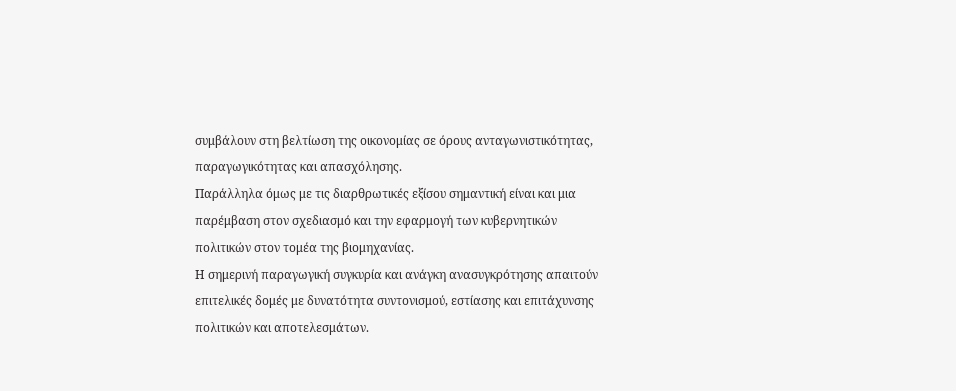συμβάλουν στη βελτίωση της οικονομίας σε όρους ανταγωνιστικότητας, παραγωγικότητας και απασχόλησης.
Παράλληλα όμως με τις διαρθρωτικές εξίσου σημαντική είναι και μια παρέμβαση στον σχεδιασμό και την εφαρμογή των κυβερνητικών πολιτικών στον τομέα της βιομηχανίας.
Η σημερινή παραγωγική συγκυρία και ανάγκη ανασυγκρότησης απαιτούν επιτελικές δομές με δυνατότητα συντονισμού, εστίασης και επιτάχυνσης πολιτικών και αποτελεσμάτων.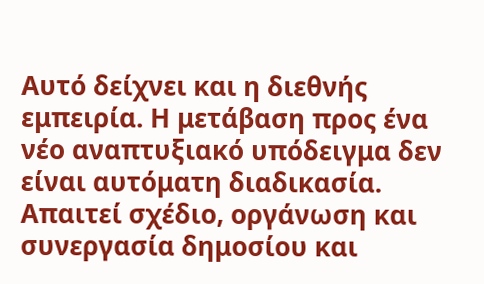Αυτό δείχνει και η διεθνής εμπειρία. Η μετάβαση προς ένα νέο αναπτυξιακό υπόδειγμα δεν είναι αυτόματη διαδικασία. Απαιτεί σχέδιο, οργάνωση και συνεργασία δημοσίου και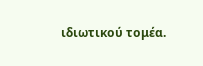ιδιωτικού τομέα.